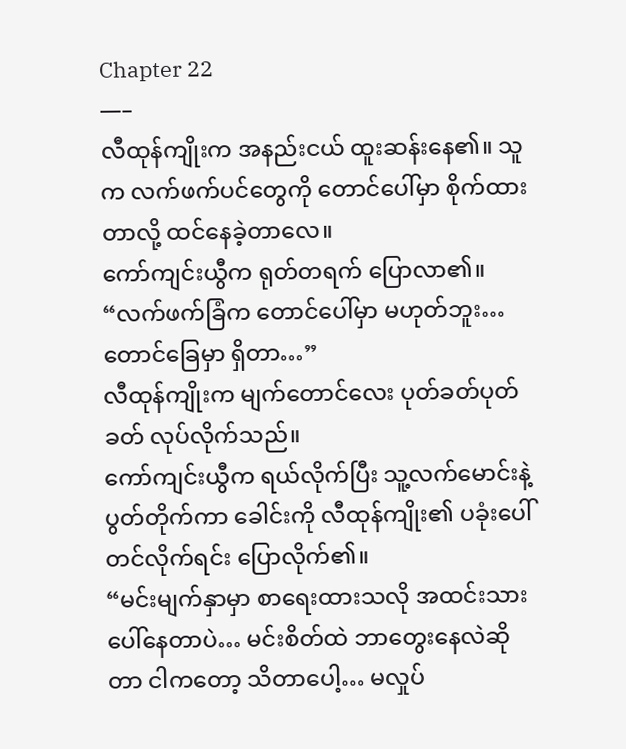Chapter 22
—–
လီထုန်ကျိုးက အနည်းငယ် ထူးဆန်းနေ၏။ သူက လက်ဖက်ပင်တွေကို တောင်ပေါ်မှာ စိုက်ထားတာလို့ ထင်နေခဲ့တာလေ။
ကော်ကျင်းယွီက ရုတ်တရက် ပြောလာ၏။
“လက်ဖက်ခြံက တောင်ပေါ်မှာ မဟုတ်ဘူး… တောင်ခြေမှာ ရှိတာ…”
လီထုန်ကျိုးက မျက်တောင်လေး ပုတ်ခတ်ပုတ်ခတ် လုပ်လိုက်သည်။
ကော်ကျင်းယွီက ရယ်လိုက်ပြီး သူ့လက်မောင်းနဲ့ ပွတ်တိုက်ကာ ခေါင်းကို လီထုန်ကျိုး၏ ပခုံးပေါ် တင်လိုက်ရင်း ပြောလိုက်၏။
“မင်းမျက်နှာမှာ စာရေးထားသလို အထင်းသား ပေါ်နေတာပဲ… မင်းစိတ်ထဲ ဘာတွေးနေလဲဆိုတာ ငါကတော့ သိတာပေါ့… မလှုပ်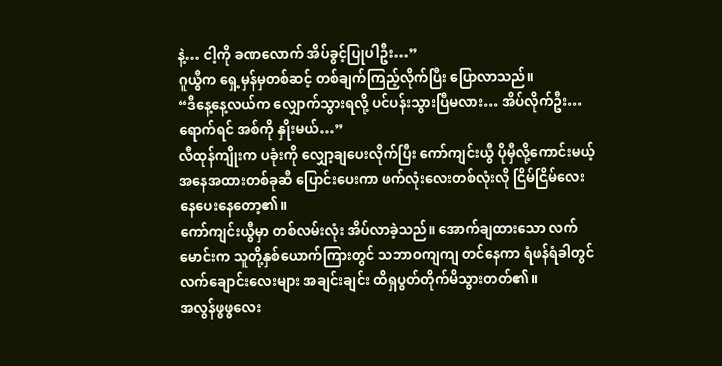နဲ့… ငါ့ကို ခဏလောက် အိပ်ခွင့်ပြုပါဦး…”
ဂူယွီက ရှေ့မှန်မှတစ်ဆင့် တစ်ချက်ကြည့်လိုက်ပြီး ပြောလာသည်။
“ဒီနေ့နေ့လယ်က လျှောက်သွားရလို့ ပင်ပန်းသွားပြီမလား… အိပ်လိုက်ဦး… ရောက်ရင် အစ်ကို နှိုးမယ်…”
လီထုန်ကျိုးက ပခုံးကို လျှော့ချပေးလိုက်ပြီး ကော်ကျင်းယွီ ပိုမှီလို့ကောင်းမယ့် အနေအထားတစ်ခုဆီ ပြောင်းပေးကာ ဖက်လုံးလေးတစ်လုံးလို ငြိမ်ငြိမ်လေး နေပေးနေတော့၏။
ကော်ကျင်းယွီမှာ တစ်လမ်းလုံး အိပ်လာခဲ့သည်။ အောက်ချထားသော လက်မောင်းက သူတို့နှစ်ယောက်ကြားတွင် သဘာဝကျကျ တင်နေကာ ရံဖန်ရံခါတွင် လက်ချောင်းလေးများ အချင်းချင်း ထိရှပွတ်တိုက်မိသွားတတ်၏။
အလွန်ဖွဖွလေး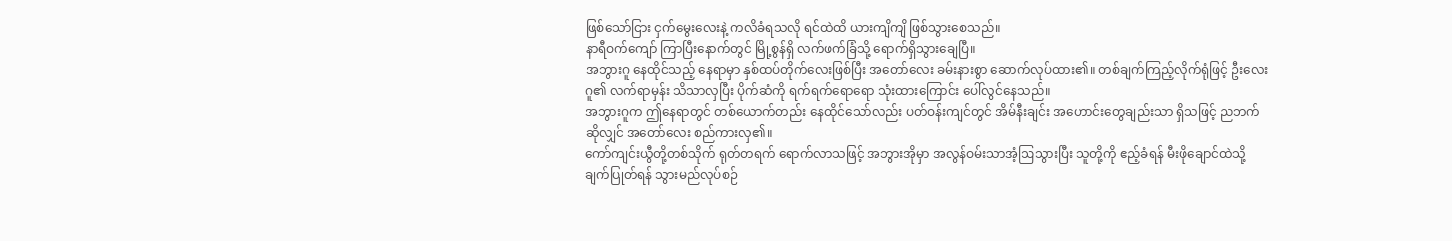ဖြစ်သော်ငြား ငှက်မွေးလေးနဲ့ ကလိခံရသလို ရင်ထဲထိ ယားကျိကျိ ဖြစ်သွားစေသည်။
နာရီဝက်ကျော် ကြာပြီးနောက်တွင် မြို့စွန်ရှိ လက်ဖက်ခြံသို့ ရောက်ရှိသွားချေပြီ။
အဘွားဂူ နေထိုင်သည့် နေရာမှာ နှစ်ထပ်တိုက်လေးဖြစ်ပြီး အတော်လေး ခမ်းနားစွာ ဆောက်လုပ်ထား၏။ တစ်ချက်ကြည့်လိုက်ရုံဖြင့် ဦးလေးဂူ၏ လက်ရာမှန်း သိသာလှပြီး ပိုက်ဆံကို ရက်ရက်ရောရော သုံးထားကြောင်း ပေါ်လွင်နေသည်။
အဘွားဂူက ဤနေရာတွင် တစ်ယောက်တည်း နေထိုင်သော်လည်း ပတ်ဝန်းကျင်တွင် အိမ်နီးချင်း အဟောင်းတွေချည်းသာ ရှိသဖြင့် ညဘက်ဆိုလျှင် အတော်လေး စည်ကားလှ၏။
ကော်ကျင်းယွီတို့တစ်သိုက် ရုတ်တရက် ရောက်လာသဖြင့် အဘွားအိုမှာ အလွန်ဝမ်းသာအံ့ဩသွားပြီး သူတို့ကို ဧည့်ခံရန် မီးဖိုချောင်ထဲသို့ ချက်ပြုတ်ရန် သွားမည်လုပ်စဉ်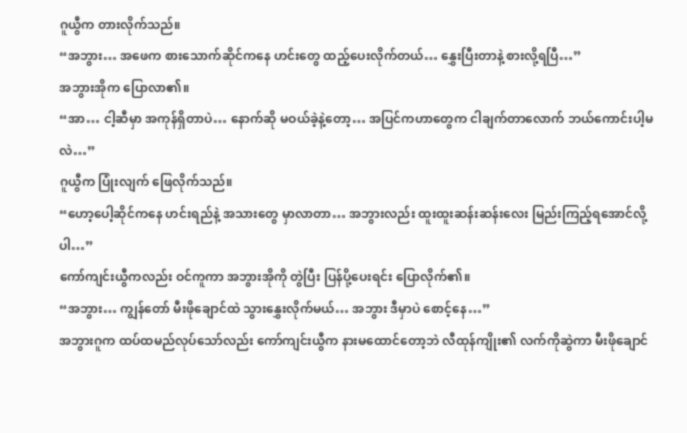ဂူယွီက တားလိုက်သည်။
“အဘွား… အဖေက စားသောက်ဆိုင်ကနေ ဟင်းတွေ ထည့်ပေးလိုက်တယ်… နွှေးပြီးတာနဲ့ စားလို့ရပြီ…”
အဘွားအိုက ပြောလာ၏။
“အာ… ငါ့ဆီမှာ အကုန်ရှိတာပဲ… နောက်ဆို မဝယ်ခဲ့နဲ့တော့… အပြင်ကဟာတွေက ငါချက်တာလောက် ဘယ်ကောင်းပါ့မလဲ…”
ဂူယွီက ပြုံးလျက် ဖြေလိုက်သည်။
“ဟော့ပေါ့ဆိုင်ကနေ ဟင်းရည်နဲ့ အသားတွေ မှာလာတာ… အဘွားလည်း ထူးထူးဆန်းဆန်းလေး မြည်းကြည့်ရအောင်လို့ပါ…”
ကော်ကျင်းယွီကလည်း ဝင်ကူကာ အဘွားအိုကို တွဲပြီး ပြန်ပို့ပေးရင်း ပြောလိုက်၏။
“အဘွား… ကျွန်တော် မီးဖိုချောင်ထဲ သွားနွှေးလိုက်မယ်… အဘွား ဒီမှာပဲ စောင့်နေ…”
အဘွားဂူက ထပ်ထမည်လုပ်သော်လည်း ကော်ကျင်းယွီက နားမထောင်တော့ဘဲ လီထုန်ကျိုး၏ လက်ကိုဆွဲကာ မီးဖိုချောင်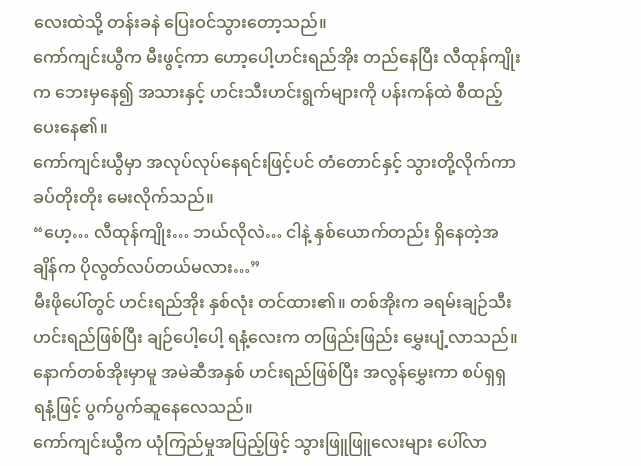လေးထဲသို့ တန်းခနဲ ပြေးဝင်သွားတော့သည်။
ကော်ကျင်းယွီက မီးဖွင့်ကာ ဟော့ပေါ့ဟင်းရည်အိုး တည်နေပြီး လီထုန်ကျိုးက ဘေးမှနေ၍ အသားနှင့် ဟင်းသီးဟင်းရွက်များကို ပန်းကန်ထဲ စီထည့်ပေးနေ၏။
ကော်ကျင်းယွီမှာ အလုပ်လုပ်နေရင်းဖြင့်ပင် တံတောင်နှင့် သွားတို့လိုက်ကာ ခပ်တိုးတိုး မေးလိုက်သည်။
“ဟေ့… လီထုန်ကျိုး… ဘယ်လိုလဲ… ငါနဲ့ နှစ်ယောက်တည်း ရှိနေတဲ့အချိန်က ပိုလွတ်လပ်တယ်မလား…”
မီးဖိုပေါ်တွင် ဟင်းရည်အိုး နှစ်လုံး တင်ထား၏။ တစ်အိုးက ခရမ်းချဉ်သီး ဟင်းရည်ဖြစ်ပြီး ချဉ်ပေါ့ပေါ့ ရနံ့လေးက တဖြည်းဖြည်း မွှေးပျံ့လာသည်။ နောက်တစ်အိုးမှာမူ အမဲဆီအနှစ် ဟင်းရည်ဖြစ်ပြီး အလွန်မွှေးကာ စပ်ရှရှ ရနံ့ဖြင့် ပွက်ပွက်ဆူနေလေသည်။
ကော်ကျင်းယွီက ယုံကြည်မှုအပြည့်ဖြင့် သွားဖြူဖြူလေးများ ပေါ်လာ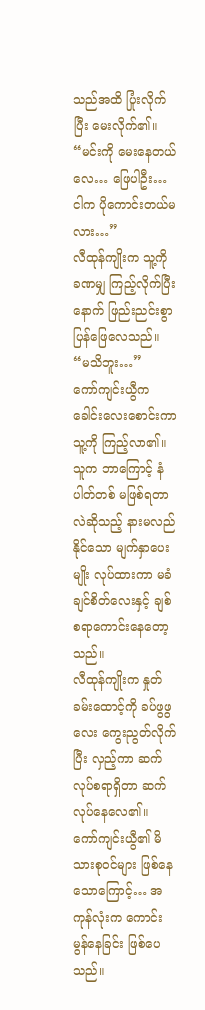သည်အထိ ပြုံးလိုက်ပြီး မေးလိုက်၏။
“မင်းကို မေးနေတယ်လေ… ဖြေပါဦး… ငါက ပိုကောင်းတယ်မလား…”
လီထုန်ကျိုးက သူ့ကို ခဏမျှ ကြည့်လိုက်ပြီးနောက် ဖြည်းညင်းစွာ ပြန်ဖြေလေသည်။
“မသိဘူး…”
ကော်ကျင်းယွီက ခေါင်းလေးစောင်းကာ သူ့ကို ကြည့်လာ၏။
သူက ဘာကြောင့် နံပါတ်တစ် မဖြစ်ရတာလဲဆိုသည့် နားမလည်နိုင်သော မျက်နှာပေးမျိုး လုပ်ထားကာ မခံချင်စိတ်လေးနှင့် ချစ်စရာကောင်းနေတော့သည်။
လီထုန်ကျိုးက နှုတ်ခမ်းထောင့်ကို ခပ်ဖွဖွလေး ကွေးညွတ်လိုက်ပြီး လှည့်ကာ ဆက်လုပ်စရာရှိတာ ဆက်လုပ်နေလေ၏။
ကော်ကျင်းယွီ၏ မိသားစုဝင်များ ဖြစ်နေသောကြောင့်… အကုန်လုံးက ကောင်းမွန်နေခြင်း ဖြစ်ပေသည်။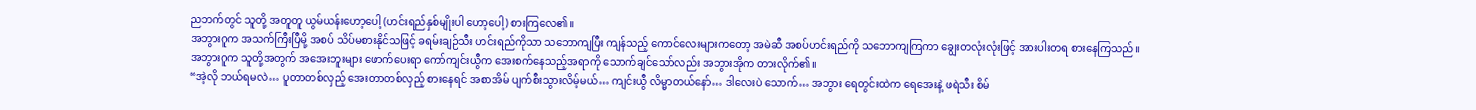ညဘက်တွင် သူတို့ အတူတူ ယွမ်ယန်းဟော့ပေါ့ (ဟင်းရည်နှစ်မျိုးပါ ဟော့ပေါ့) စားကြလေ၏။
အဘွားဂူက အသက်ကြီးပြီမို့ အစပ် သိပ်မစားနိုင်သဖြင့် ခရမ်းချဉ်သီး ဟင်းရည်ကိုသာ သဘောကျပြီး ကျန်သည့် ကောင်လေးများကတော့ အမဲဆီ အစပ်ဟင်းရည်ကို သဘောကျကြကာ ချွေးတလုံးလုံးဖြင့် အားပါးတရ စားနေကြသည်။
အဘွားဂူက သူတို့အတွက် အအေးဘူးများ ဖောက်ပေးရာ ကော်ကျင်းယွီက အေးစက်နေသည့်အရာကို သောက်ချင်သော်လည်း အဘွားအိုက တားလိုက်၏။
“အဲ့လို ဘယ်ရမလဲ… ပူတာတစ်လှည့် အေးတာတစ်လှည့် စားနေရင် အစာအိမ် ပျက်စီးသွားလိမ့်မယ်… ကျင်းယွီ လိမ္မာတယ်နော်… ဒါလေးပဲ သောက်… အဘွား ရေတွင်းထဲက ရေအေးနဲ့ ဖရဲသီး စိမ်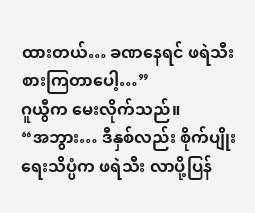ထားတယ်… ခဏနေရင် ဖရဲသီး စားကြတာပေါ့…”
ဂူယွီက မေးလိုက်သည်။
“အဘွား… ဒီနှစ်လည်း စိုက်ပျိုးရေးသိပ္ပံက ဖရဲသီး လာပို့ပြန်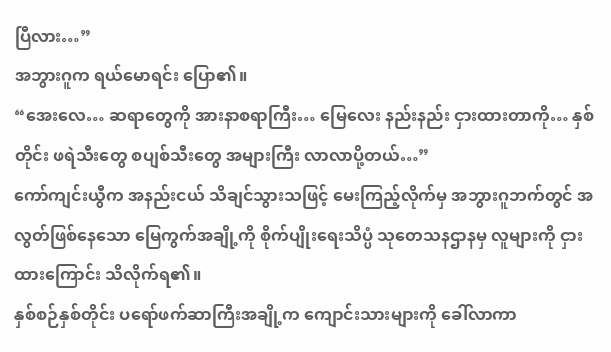ပြီလား…”
အဘွားဂူက ရယ်မောရင်း ပြော၏။
“အေးလေ… ဆရာတွေကို အားနာစရာကြီး… မြေလေး နည်းနည်း ငှားထားတာကို… နှစ်တိုင်း ဖရဲသီးတွေ စပျစ်သီးတွေ အများကြီး လာလာပို့တယ်…”
ကော်ကျင်းယွီက အနည်းငယ် သိချင်သွားသဖြင့် မေးကြည့်လိုက်မှ အဘွားဂူဘက်တွင် အလွတ်ဖြစ်နေသော မြေကွက်အချို့ကို စိုက်ပျိုးရေးသိပ္ပံ သုတေသနဌာနမှ လူများကို ငှားထားကြောင်း သိလိုက်ရ၏။
နှစ်စဉ်နှစ်တိုင်း ပရော်ဖက်ဆာကြီးအချို့က ကျောင်းသားများကို ခေါ်လာကာ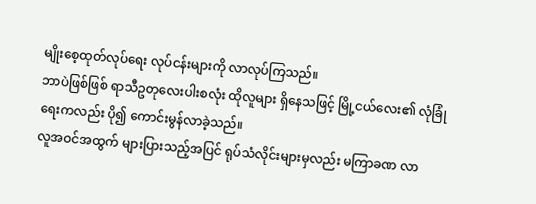မျိုးစေ့ထုတ်လုပ်ရေး လုပ်ငန်းများကို လာလုပ်ကြသည်။
ဘာပဲဖြစ်ဖြစ် ရာသီဥတုလေးပါးစလုံး ထိုလူများ ရှိနေသဖြင့် မြို့ငယ်လေး၏ လုံခြုံရေးကလည်း ပို၍ ကောင်းမွန်လာခဲ့သည်။
လူအဝင်အထွက် များပြားသည့်အပြင် ရုပ်သံလိုင်းများမှလည်း မကြာခဏ လာ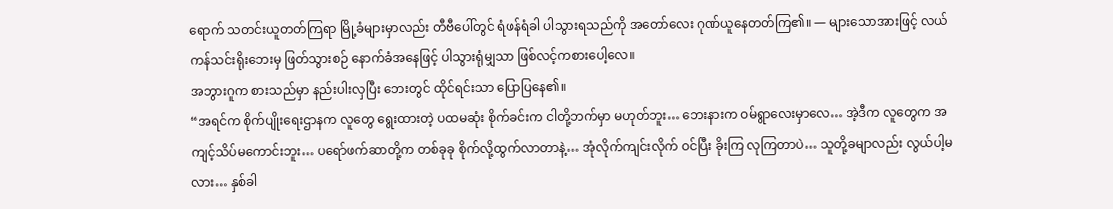ရောက် သတင်းယူတတ်ကြရာ မြို့ခံများမှာလည်း တီဗီပေါ်တွင် ရံဖန်ရံခါ ပါသွားရသည်ကို အတော်လေး ဂုဏ်ယူနေတတ်ကြ၏။ — များသောအားဖြင့် လယ်ကန်သင်းရိုးဘေးမှ ဖြတ်သွားစဉ် နောက်ခံအနေဖြင့် ပါသွားရုံမျှသာ ဖြစ်လင့်ကစားပေါ့လေ။
အဘွားဂူက စားသည်မှာ နည်းပါးလှပြီး ဘေးတွင် ထိုင်ရင်းသာ ပြောပြနေ၏။
“အရင်က စိုက်ပျိုးရေးဌာနက လူတွေ ရွေးထားတဲ့ ပထမဆုံး စိုက်ခင်းက ငါတို့ဘက်မှာ မဟုတ်ဘူး… ဘေးနားက ဝမ်ရွာလေးမှာလေ… အဲ့ဒီက လူတွေက အကျင့်သိပ်မကောင်းဘူး… ပရော်ဖက်ဆာတို့က တစ်ခုခု စိုက်လို့ထွက်လာတာနဲ့… အုံလိုက်ကျင်းလိုက် ဝင်ပြီး ခိုးကြ လုကြတာပဲ… သူတို့ခမျာလည်း လွယ်ပါ့မလား… နှစ်ခါ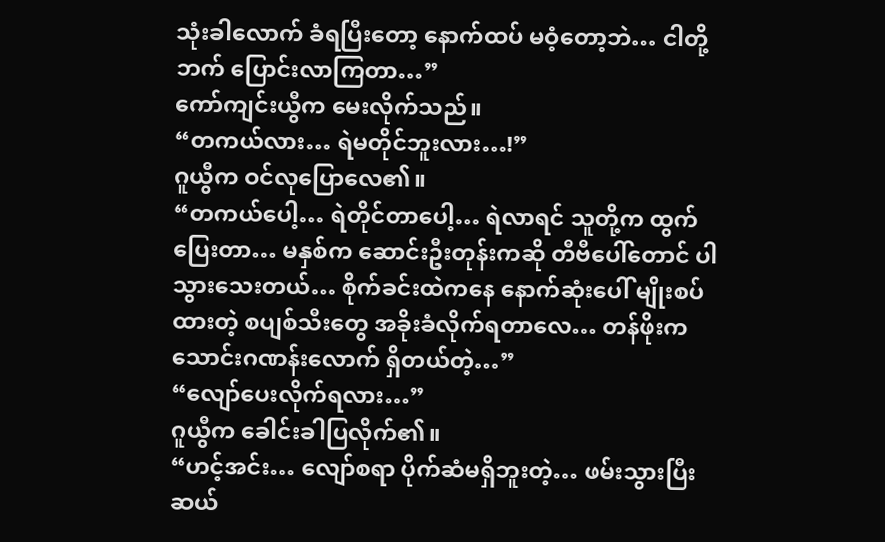သုံးခါလောက် ခံရပြီးတော့ နောက်ထပ် မဝံ့တော့ဘဲ… ငါတို့ဘက် ပြောင်းလာကြတာ…”
ကော်ကျင်းယွီက မေးလိုက်သည်။
“တကယ်လား… ရဲမတိုင်ဘူးလား…!”
ဂူယွီက ဝင်လုပြောလေ၏။
“တကယ်ပေါ့… ရဲတိုင်တာပေါ့… ရဲလာရင် သူတို့က ထွက်ပြေးတာ… မနှစ်က ဆောင်းဦးတုန်းကဆို တီဗီပေါ်တောင် ပါသွားသေးတယ်… စိုက်ခင်းထဲကနေ နောက်ဆုံးပေါ် မျိုးစပ်ထားတဲ့ စပျစ်သီးတွေ အခိုးခံလိုက်ရတာလေ… တန်ဖိုးက သောင်းဂဏန်းလောက် ရှိတယ်တဲ့…”
“လျော်ပေးလိုက်ရလား…”
ဂူယွီက ခေါင်းခါပြလိုက်၏။
“ဟင့်အင်း… လျော်စရာ ပိုက်ဆံမရှိဘူးတဲ့… ဖမ်းသွားပြီး ဆယ်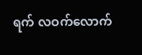ရက် လဝက်လောက်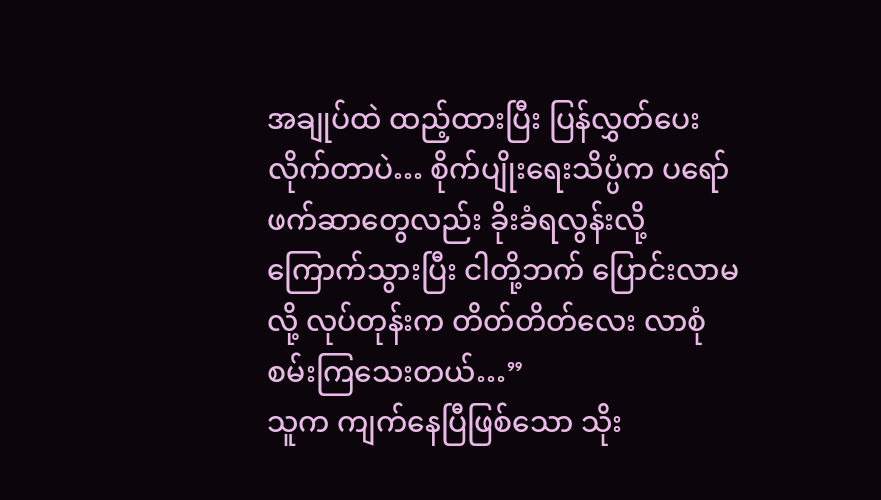အချုပ်ထဲ ထည့်ထားပြီး ပြန်လွှတ်ပေးလိုက်တာပဲ… စိုက်ပျိုးရေးသိပ္ပံက ပရော်ဖက်ဆာတွေလည်း ခိုးခံရလွန်းလို့ ကြောက်သွားပြီး ငါတို့ဘက် ပြောင်းလာမလို့ လုပ်တုန်းက တိတ်တိတ်လေး လာစုံစမ်းကြသေးတယ်…”
သူက ကျက်နေပြီဖြစ်သော သိုး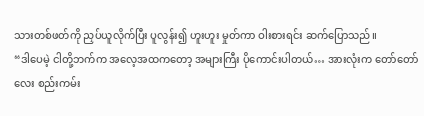သားတစ်ဖတ်ကို ညှပ်ယူလိုက်ပြီး ပူလွန်း၍ ဟူးဟူး မှုတ်ကာ ဝါးစားရင်း ဆက်ပြောသည်။
“ဒါပေမဲ့ ငါတို့ဘက်က အလေ့အထကတော့ အများကြီး ပိုကောင်းပါတယ်… အားလုံးက တော်တော်လေး စည်းကမ်း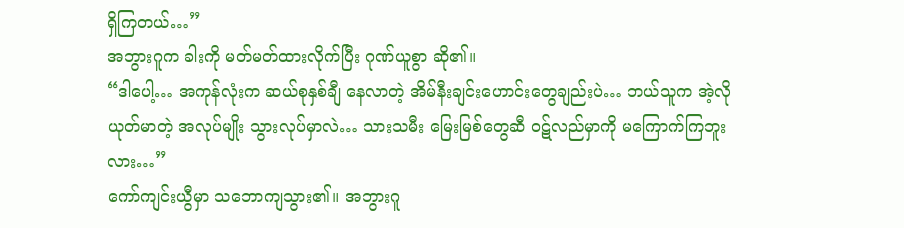ရှိကြတယ်…”
အဘွားဂူက ခါးကို မတ်မတ်ထားလိုက်ပြီး ဂုဏ်ယူစွာ ဆို၏။
“ဒါပေါ့… အကုန်လုံးက ဆယ်စုနှစ်ချီ နေလာတဲ့ အိမ်နီးချင်းဟောင်းတွေချည်းပဲ… ဘယ်သူက အဲ့လို ယုတ်မာတဲ့ အလုပ်မျိုး သွားလုပ်မှာလဲ… သားသမီး မြေးမြစ်တွေဆီ ဝဋ်လည်မှာကို မကြောက်ကြဘူးလား…”
ကော်ကျင်းယွီမှာ သဘောကျသွား၏။ အဘွားဂူ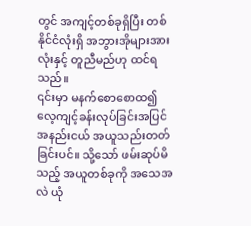တွင် အကျင့်တစ်ခုရှိပြီး တစ်နိုင်ငံလုံးရှိ အဘွားအိုများအားလုံးနှင့် တူညီမည်ဟု ထင်ရသည်။
၎င်းမှာ မနက်စောစောထ၍ လေ့ကျင့်ခန်းလုပ်ခြင်းအပြင် အနည်းငယ် အယူသည်းတတ်ခြင်းပင်။ သို့သော် ဖမ်းဆုပ်မိသည့် အယူတစ်ခုကို အသေအလဲ ယုံ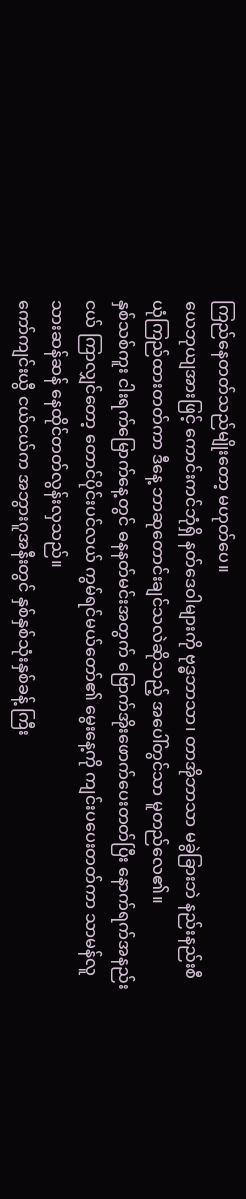ကြည်နေတတ်သည်မျိုးတော့ မဟုတ်ပေ။
ယေဘုယျအားဖြင့် ကောင်းကင်ဘုံရှိ နတ်ဒေဝါများကို ဗုဒ္ဓဘာသာ၊ တာအိုဘာသာ မခွဲခြားဘဲ နည်းနည်းစီ ယုံကြည်ထားတတ်ကာ ဒီနေ့ ဘာဆုတောင်းချင်သလဲဆိုသည့် အပေါ်တွင်သာ မူတည်လေ၏။
နှစ်သစ်ကူး ငါးရက်မြောက်နေ့တွင် ဓနနတ်မင်းအတွက် ဗြောက်အိုးဖောက်ပေးတတ်ပြီး နောက်ရက်အနည်းငယ် ကြာလျှင်တော့ တောင်ပိုင်းပင်လယ် ကွမ်ရင်မယ်တော်၏ မွေးနေ့ကို ကျင်းပပေးတတ်ကာ သာမန်လူသားဆန်ဆန် နေထိုင်တတ်လွန်းလှသည်။
ကော်ကျင်းယွီ ငယ်ငယ်က အဘွားဂူအနီးတွင် နှစ်နှစ်သုံးနှစ်ခန့် ကြီး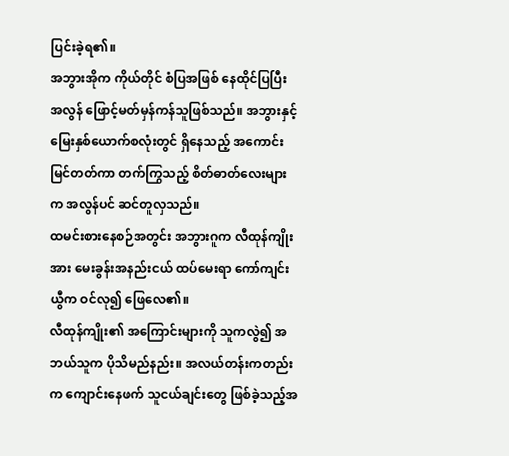ပြင်းခဲ့ရ၏။
အဘွားအိုက ကိုယ်တိုင် စံပြအဖြစ် နေထိုင်ပြပြီး အလွန် ဖြောင့်မတ်မှန်ကန်သူဖြစ်သည်။ အဘွားနှင့် မြေးနှစ်ယောက်စလုံးတွင် ရှိနေသည့် အကောင်းမြင်တတ်ကာ တက်ကြွသည့် စိတ်ဓာတ်လေးများက အလွန်ပင် ဆင်တူလှသည်။
ထမင်းစားနေစဉ်အတွင်း အဘွားဂူက လီထုန်ကျိုးအား မေးခွန်းအနည်းငယ် ထပ်မေးရာ ကော်ကျင်းယွီက ဝင်လု၍ ဖြေလေ၏။
လီထုန်ကျိုး၏ အကြောင်းများကို သူကလွဲ၍ အဘယ်သူက ပိုသိမည်နည်း။ အလယ်တန်းကတည်းက ကျောင်းနေဖက် သူငယ်ချင်းတွေ ဖြစ်ခဲ့သည့်အ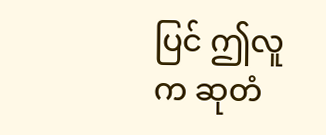ပြင် ဤလူက ဆုတံ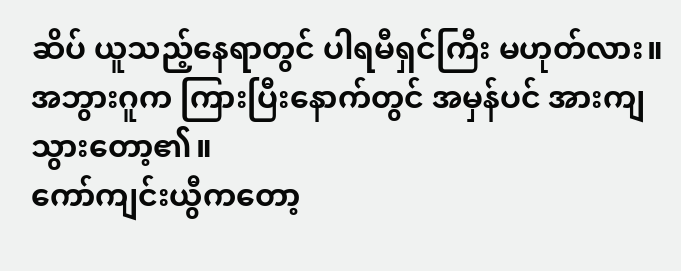ဆိပ် ယူသည့်နေရာတွင် ပါရမီရှင်ကြီး မဟုတ်လား။
အဘွားဂူက ကြားပြီးနောက်တွင် အမှန်ပင် အားကျသွားတော့၏။
ကော်ကျင်းယွီကတော့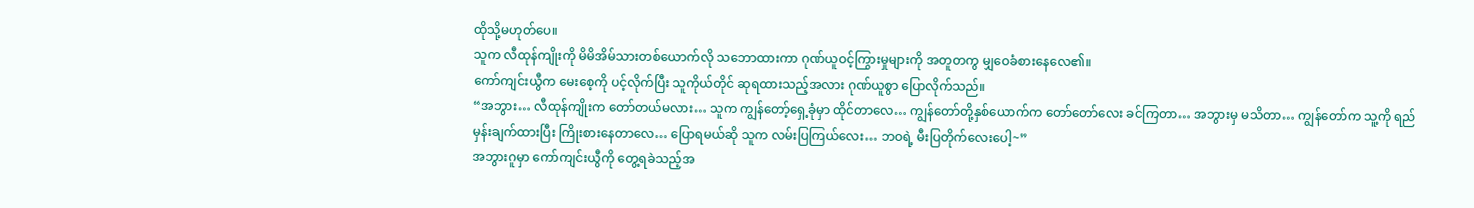ထိုသို့မဟုတ်ပေ။
သူက လီထုန်ကျိုးကို မိမိအိမ်သားတစ်ယောက်လို သဘောထားကာ ဂုဏ်ယူဝင့်ကြွားမှုများကို အတူတကွ မျှဝေခံစားနေလေ၏။
ကော်ကျင်းယွီက မေးစေ့ကို ပင့်လိုက်ပြီး သူကိုယ်တိုင် ဆုရထားသည့်အလား ဂုဏ်ယူစွာ ပြောလိုက်သည်။
“အဘွား… လီထုန်ကျိုးက တော်တယ်မလား… သူက ကျွန်တော့်ရှေ့ခုံမှာ ထိုင်တာလေ… ကျွန်တော်တို့နှစ်ယောက်က တော်တော်လေး ခင်ကြတာ… အဘွားမှ မသိတာ… ကျွန်တော်က သူ့ကို ရည်မှန်းချက်ထားပြီး ကြိုးစားနေတာလေ… ပြောရမယ်ဆို သူက လမ်းပြကြယ်လေး… ဘဝရဲ့ မီးပြတိုက်လေးပေါ့~”
အဘွားဂူမှာ ကော်ကျင်းယွီကို တွေ့ရခဲသည့်အ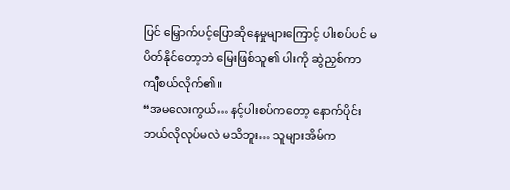ပြင် မြှောက်ပင့်ပြောဆိုနေမှုများကြောင့် ပါးစပ်ပင် မပိတ်နိုင်တော့ဘဲ မြေးဖြစ်သူ၏ ပါးကို ဆွဲညှစ်ကာ ကျီစယ်လိုက်၏။
“အမလေးကွယ်… နင့်ပါးစပ်ကတော့ နောက်ပိုင်း ဘယ်လိုလုပ်မလဲ မသိဘူး… သူများအိမ်က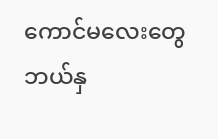ကောင်မလေးတွေ ဘယ်နှ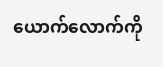ယောက်လောက်ကို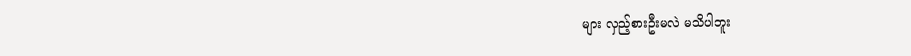များ လှည့်စားဦးမလဲ မသိပါဘူး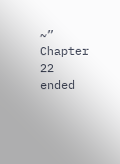~”
Chapter 22 ended